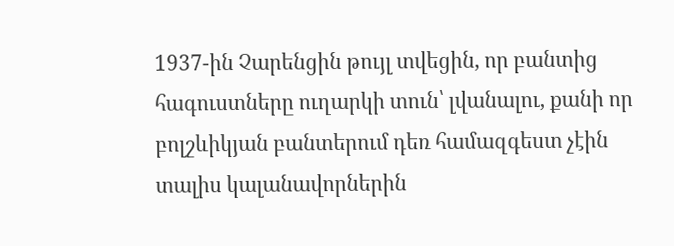1937-ին Չարենցին թույլ տվեցին, որ բանտից հագուստները ուղարկի տուն՝ լվանալու, քանի որ բոլշևիկյան բանտերում դեռ համազգեստ չէին տալիս կալանավորներին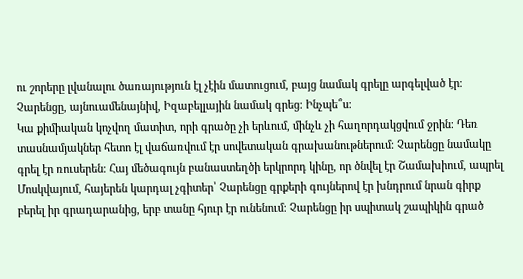ու շորերը լվանալու ծառայություն էլ չէին մատուցում, բայց նամակ գրելը արգելված էր։ Չարենցը, այնուամենայնիվ, Իզաբելլային նամակ գրեց։ Ինչպե՞ս։
Կա քիմիական կոչվող մատիտ, որի գրածը չի երևում, մինչև չի հաղորդակցվում ջրին։ Դեռ տասնամյակներ հետո էլ վաճառվում էր սովետական գրախանութներում։ Չարենցը նամակը գրել էր ռուսերեն։ Հայ մեծագույն բանաստեղծի երկրորդ կինը, որ ծնվել էր Շամախիում, ապրել Մոսկվայում, հայերեն կարդալ չգիտեր՝ Չարենցը գրքերի գույներով էր խնդրում նրան գիրք բերել իր գրադարանից, երբ տանը հյուր էր ունենում։ Չարենցը իր սպիտակ շապիկին գրած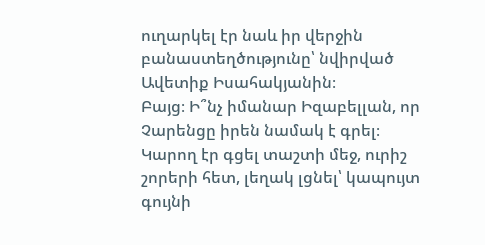ուղարկել էր նաև իր վերջին բանաստեղծությունը՝ նվիրված Ավետիք Իսահակյանին։
Բայց։ Ի՞նչ իմանար Իզաբելլան, որ Չարենցը իրեն նամակ է գրել։ Կարող էր գցել տաշտի մեջ, ուրիշ շորերի հետ, լեղակ լցնել՝ կապույտ գույնի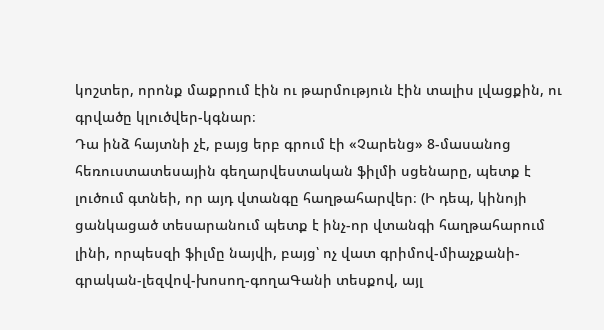կոշտեր, որոնք մաքրում էին ու թարմություն էին տալիս լվացքին, ու գրվածը կլուծվեր-կգնար։
Դա ինձ հայտնի չէ, բայց երբ գրում էի «Չարենց» 8-մասանոց հեռուստատեսային գեղարվեստական ֆիլմի սցենարը, պետք է լուծում գտնեի, որ այդ վտանգը հաղթահարվեր։ (Ի դեպ, կինոյի ցանկացած տեսարանում պետք է ինչ-որ վտանգի հաղթահարում լինի, որպեսզի ֆիլմը նայվի, բայց՝ ոչ վատ գրիմով-միաչքանի-գրական-լեզվով-խոսող-գողաԳանի տեսքով, այլ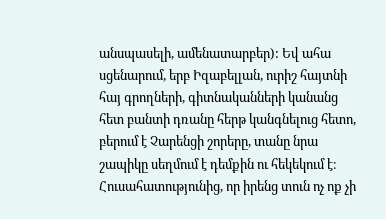անսպասելի, ամենատարբեր): Եվ ահա սցենարում, երբ Իզաբելլան, ուրիշ հայտնի հայ գրողների, գիտնականների կանանց հետ բանտի դռանը հերթ կանգնելուց հետո, բերում է Չարենցի շորերը, տանը նրա շապիկը սեղմում է դեմքին ու հեկեկում է։ Հուսահատությունից, որ իրենց տուն ոչ ոք չի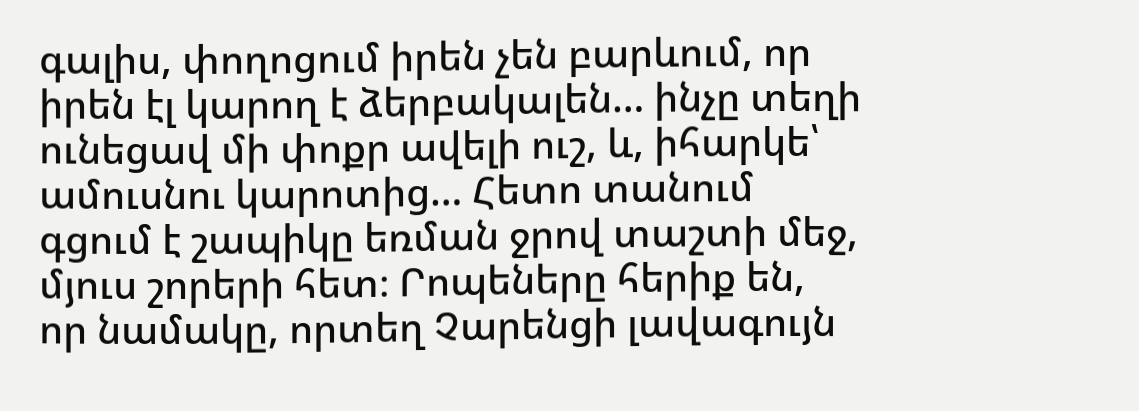գալիս, փողոցում իրեն չեն բարևում, որ իրեն էլ կարող է ձերբակալեն… ինչը տեղի ունեցավ մի փոքր ավելի ուշ, և, իհարկե՝ ամուսնու կարոտից… Հետո տանում գցում է շապիկը եռման ջրով տաշտի մեջ, մյուս շորերի հետ։ Րոպեները հերիք են, որ նամակը, որտեղ Չարենցի լավագույն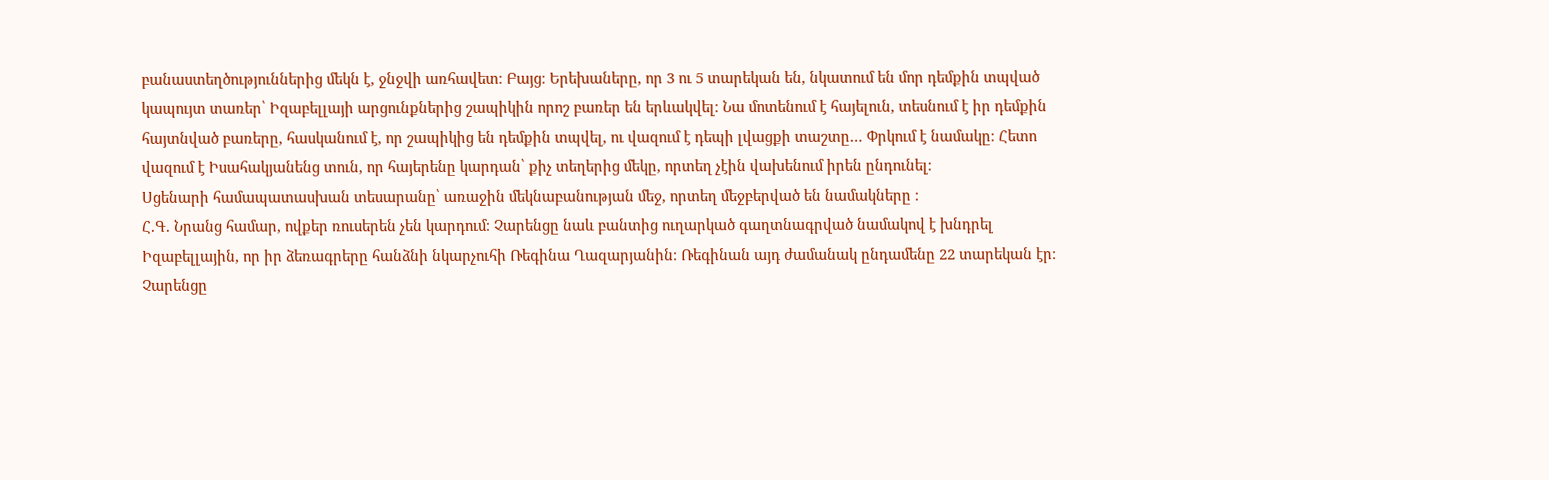բանաստեղծություններից մեկն է, ջնջվի առհավետ։ Բայց։ Երեխաները, որ 3 ու 5 տարեկան են, նկատում են մոր դեմքին տպված կապույտ տառեր՝ Իզաբելլայի արցունքներից շապիկին որոշ բառեր են երևակվել։ Նա մոտենում է հայելուն, տեսնում է իր դեմքին հայտնված բառերը, հասկանում է, որ շապիկից են դեմքին տպվել, ու վազում է դեպի լվացքի տաշտը… Փրկում է նամակը։ Հետո վազում է Իսահակյանենց տուն, որ հայերենը կարդան՝ քիչ տեղերից մեկը, որտեղ չէին վախենում իրեն ընդունել։
Սցենարի համապատասխան տեսարանը՝ առաջին մեկնաբանության մեջ, որտեղ մեջբերված են նամակները ։
Հ.Գ. Նրանց համար, ովքեր ռուսերեն չեն կարդում։ Չարենցը նաև բանտից ուղարկած գաղտնագրված նամակով է խնդրել Իզաբելլային, որ իր ձեռագրերը հանձնի նկարչուհի Ռեգինա Ղազարյանին։ Ռեգինան այդ ժամանակ ընդամենը 22 տարեկան էր։ Չարենցը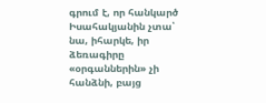գրում է, որ հանկարծ Իսահակյանին չտա՝ նա, իհարկե, իր ձեռագիրը «օրգաններին» չի հանձնի, բայց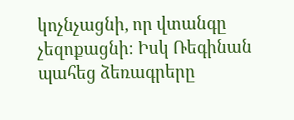կոչնչացնի, որ վտանգը չեզոքացնի։ Իսկ Ռեգինան պահեց ձեռագրերը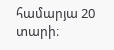համարյա 20 տարի։